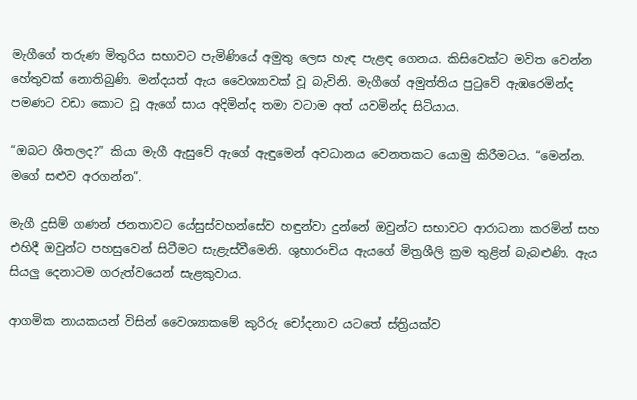මැගීගේ තරුණ මිතුරිය සභාවට පැමිණියේ අමුතු ලෙස හැඳ පැළඳ ගෙනය. කිසිවෙක්ට මවිත වෙන්න හේතුවක් නොතිබුණි. මන්දයත් ඇය වෛශ්‍යාවක් වූ බැවිනි. මැගීගේ අමුත්තිය පුටුවේ ඇඹරෙමින්ද පමණට වඩා කොට වූ ඇගේ සාය අදිමින්ද තමා වටාම අත් යවමින්ද සිටියාය.

“ඔබට ශීතලද?” කියා මැගී ඇසුවේ ඇගේ ඇඳුමෙන් අවධානය වෙනතකට යොමු කිරීමටය. “මෙන්න. මගේ සළුව අරගන්න”.

මැගී දුසිම් ගණන් ජනතාවට යේසුස්වහන්සේව හඳුන්වා දුන්නේ ඔවුන්ට සභාවට ආරාධනා කරමින් සහ එහිදී ඔවුන්ට පහසුවෙන් සිටීමට සැළැස්වීමෙනි. ශුභාරංචිය ඇයගේ මිත්‍රශීලි ක්‍රම තුළින් බැබළුණි. ඇය සියලු දෙනාටම ගරුත්වයෙන් සැළකුවාය.

ආගමික නායකයන් විසින් වෛශ්‍යාකමේ කුරිරු චෝදනාව යටතේ ස්ත්‍රියක්ව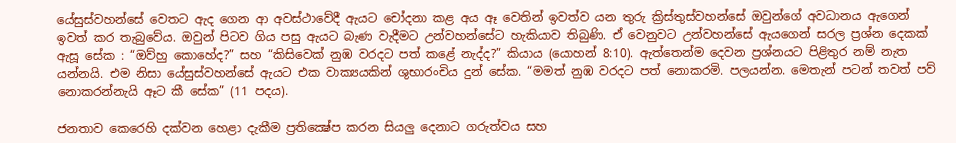යේසුස්වහන්සේ වෙතට ඇද ගෙන ආ අවස්ථාවේදී ඇයට චෝදනා කළ අය ඈ වෙතින් ඉවත්ව යන තුරු ක්‍රිස්තුස්වහන්සේ ඔවුන්ගේ අවධානය ඇගෙන් ඉවත් කර තැබුවේය. ඔවුන් පිටව ගිය පසු ඇයට බැණ වැදීමට උන්වහන්සේට හැකියාව තිබුණි. ඒ වෙනුවට උන්වහන්සේ ඇයගෙන් සරල ප්‍රශ්න දෙකක් ඇසූ සේක : “ඔව්හු කොහේද?” සහ “කිසිවෙක් නුඹ වරදට පත් කළේ නැද්ද?” කියාය (යොහන් 8:10). ඇත්තෙන්ම දෙවන ප්‍රශ්නයට පිළිතුර නම් නැත යන්නයි. එම නිසා යේසුස්වහන්සේ ඇයට එක වාක්‍යයකින් ශුභාරංචිය දුන් සේක. “මමත් නුඹ වරදට පත් නොකරමි. පලයන්න. මෙතැන් පටන් තවත් පව් නොකරන්නැයි ඈට කී සේක” (11 පදය).

ජනතාව කෙරෙහි දක්වන හෙළා දැකීම ප්‍රතික්‍ෂේප කරන සියලු දෙනාට ගරුත්වය සහ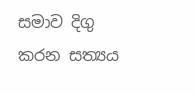සමාව දිගු කරන සත්‍යය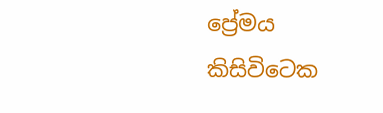ප්‍රේමය කිසිවිටෙක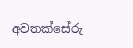අවතක්සේරු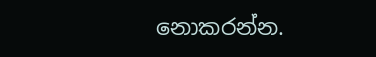නොකරන්න.